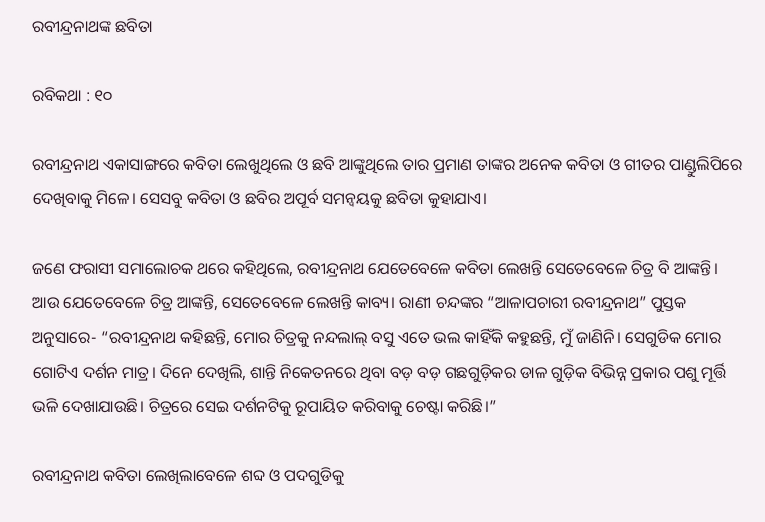ରବୀନ୍ଦ୍ରନାଥଙ୍କ ଛବିତା

ରବିକଥା : ୧୦

ରବୀନ୍ଦ୍ରନାଥ ଏକାସାଙ୍ଗରେ କବିତା ଲେଖୁଥିଲେ ଓ ଛବି ଆଙ୍କୁଥିଲେ ତାର ପ୍ରମାଣ ତାଙ୍କର ଅନେକ କବିତା ଓ ଗୀତର ପାଣ୍ଡୁଲିପିରେ ଦେଖିବାକୁ ମିଳେ। ସେସବୁ କବିତା ଓ ଛବିର ଅପୂର୍ବ ସମନ୍ବୟକୁ ଛବିତା କୁହାଯାଏ।

ଜଣେ ଫରାସୀ ସମାଲୋଚକ ଥରେ କହିଥିଲେ, ରବୀନ୍ଦ୍ରନାଥ ଯେତେବେଳେ କବିତା ଲେଖନ୍ତି ସେତେବେଳେ ଚିତ୍ର ବି ଆଙ୍କନ୍ତି। ଆଉ ଯେତେବେଳେ ଚିତ୍ର ଆଙ୍କନ୍ତି, ସେତେବେଳେ ଲେଖନ୍ତି କାବ୍ୟ। ରାଣୀ ଚନ୍ଦଙ୍କର “ଆଳାପଚାରୀ ରବୀନ୍ଦ୍ରନାଥ” ପୁସ୍ତକ ଅନୁସାରେ- “ରବୀନ୍ଦ୍ରନାଥ କହିଛନ୍ତି, ମୋର ଚିତ୍ରକୁ ନନ୍ଦଲାଲ୍ ବସୁ ଏତେ ଭଲ କାହିଁକି କହୁଛନ୍ତି, ମୁଁ ଜାଣିନି। ସେଗୁଡିକ ମୋର ଗୋଟିଏ ଦର୍ଶନ ମାତ୍ର। ଦିନେ ଦେଖିଲି, ଶାନ୍ତି ନିକେତନରେ ଥିବା ବଡ଼ ବଡ଼ ଗଛଗୁଡ଼ିକର ଡାଳ ଗୁଡ଼ିକ ବିଭିନ୍ନ ପ୍ରକାର ପଶୁ ମୂର୍ତ୍ତି ଭଳି ଦେଖାଯାଉଛି। ଚିତ୍ରରେ ସେଇ ଦର୍ଶନଟିକୁ ରୂପାୟିତ କରିବାକୁ ଚେଷ୍ଟା କରିଛି।”

ରବୀନ୍ଦ୍ରନାଥ କବିତା ଲେଖିଲାବେଳେ ଶବ୍ଦ ଓ ପଦଗୁଡିକୁ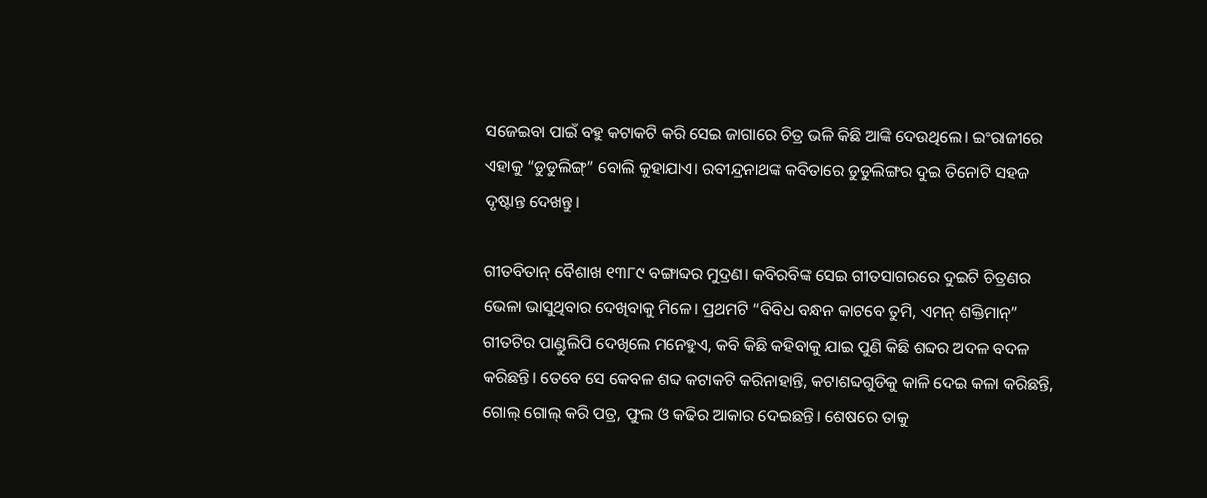ସଜେଇବା ପାଇଁ ବହୁ କଟାକଟି କରି ସେଇ ଜାଗାରେ ଚିତ୍ର ଭଳି କିଛି ଆଙ୍କି ଦେଉଥିଲେ। ଇଂରାଜୀରେ ଏହାକୁ “ଡୁଡୁଲିଙ୍ଗ୍” ବୋଲି କୁହାଯାଏ। ରବୀନ୍ଦ୍ରନାଥଙ୍କ କବିତାରେ ଡୁଡୁଲିଙ୍ଗର ଦୁଇ ତିନୋଟି ସହଜ ଦୃଷ୍ଟାନ୍ତ ଦେଖନ୍ତୁ।

ଗୀତବିତାନ୍ ବୈଶାଖ ୧୩୮୯ ବଙ୍ଗାବ୍ଦର ମୁଦ୍ରଣ। କବିରବିଙ୍କ ସେଇ ଗୀତସାଗରରେ ଦୁଇଟି ଚିତ୍ରଣର ଭେଳା ଭାସୁଥିବାର ଦେଖିବାକୁ ମିଳେ। ପ୍ରଥମଟି “ବିବିଧ ବନ୍ଧନ କାଟବେ ତୁମି, ଏମନ୍ ଶକ୍ତିମାନ୍” ଗୀତଟିର ପାଣ୍ଡୁଲିପି ଦେଖିଲେ ମନେହୁଏ, କବି କିଛି କହିବାକୁ ଯାଇ ପୁଣି କିଛି ଶବ୍ଦର ଅଦଳ ବଦଳ କରିଛନ୍ତି। ତେବେ ସେ କେବଳ ଶବ୍ଦ କଟାକଟି କରିନାହାନ୍ତି, କଟାଶବ୍ଦଗୁଡିକୁ କାଳି ଦେଇ କଳା କରିଛନ୍ତି, ଗୋଲ୍ ଗୋଲ୍ କରି ପତ୍ର, ଫୁଲ ଓ କଢିର ଆକାର ଦେଇଛନ୍ତି। ଶେଷରେ ତାକୁ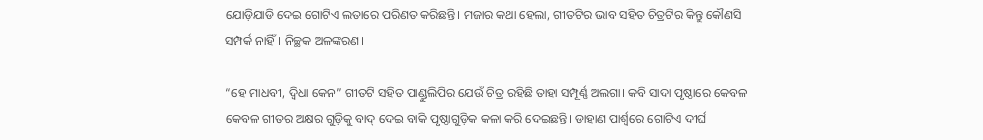ଯୋଡ଼ିଯାଡି ଦେଇ ଗୋଟିଏ ଲତାରେ ପରିଣତ କରିଛନ୍ତି। ମଜାର କଥା ହେଲା, ଗୀତଟିର ଭାବ ସହିତ ଚିତ୍ରଟିର କିନ୍ତୁ କୌଣସି ସମ୍ପର୍କ ନାହିଁ। ନିଚ୍ଛକ ଅଳଙ୍କରଣ।

“ହେ ମାଧବୀ, ଦ୍ବିଧା କେନ” ଗୀତଟି ସହିତ ପାଣ୍ଡୁଲିପିର ଯେଉଁ ଚିତ୍ର ରହିଛି ତାହା ସମ୍ପୂର୍ଣ୍ଣ ଅଲଗା। କବି ସାଦା ପୃଷ୍ଠାରେ କେବଳ କେବଳ ଗୀତର ଅକ୍ଷର ଗୁଡ଼ିକୁ ବାଦ୍ ଦେଇ ବାକି ପୃଷ୍ଠାଗୁଡ଼ିକ କଳା କରି ଦେଇଛନ୍ତି। ଡାହାଣ ପାର୍ଶ୍ଵରେ ଗୋଟିଏ ଦୀର୍ଘ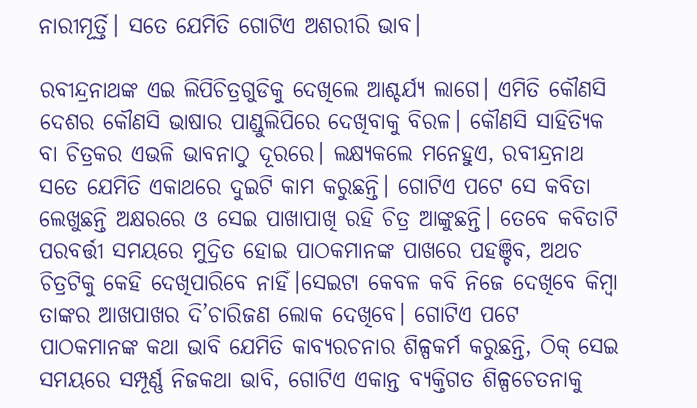ନାରୀମୂର୍ତ୍ତି। ସତେ ଯେମିତି ଗୋଟିଏ ଅଶରୀରି ଭାବ।

ରବୀନ୍ଦ୍ରନାଥଙ୍କ ଏଇ ଲିପିଚିତ୍ରଗୁଡିକୁ ଦେଖିଲେ ଆଶ୍ଚର୍ଯ୍ୟ ଲାଗେ। ଏମିତି କୌଣସି ଦେଶର କୌଣସି ଭାଷାର ପାଣ୍ଡୁଲିପିରେ ଦେଖିବାକୁ ବିରଳ। କୌଣସି ସାହିତ୍ୟିକ ବା ଚିତ୍ରକର ଏଭଳି ଭାବନାଠୁ ଦୂରରେ। ଲକ୍ଷ୍ୟକଲେ ମନେହୁଏ, ରବୀନ୍ଦ୍ରନାଥ ସତେ ଯେମିତି ଏକାଥରେ ଦୁଇଟି କାମ କରୁଛନ୍ତି। ଗୋଟିଏ ପଟେ ସେ କବିତା ଲେଖୁଛନ୍ତି ଅକ୍ଷରରେ ଓ ସେଇ ପାଖାପାଖି ରହି ଚିତ୍ର ଆଙ୍କୁଛନ୍ତି। ତେବେ କବିତାଟି ପରବର୍ତ୍ତୀ ସମୟରେ ମୁଦ୍ରିତ ହୋଇ ପାଠକମାନଙ୍କ ପାଖରେ ପହଞ୍ଚିବ, ଅଥଚ ଚିତ୍ରଟିକୁ କେହି ଦେଖିପାରିବେ ନାହିଁ।ସେଇଟା କେବଳ କବି ନିଜେ ଦେଖିବେ କିମ୍ବା ତାଙ୍କର ଆଖପାଖର ଦି’ଚାରିଜଣ ଲୋକ ଦେଖିବେ। ଗୋଟିଏ ପଟେ ପାଠକମାନଙ୍କ କଥା ଭାବି ଯେମିତି କାବ୍ୟରଚନାର ଶିଳ୍ପକର୍ମ କରୁଛନ୍ତି, ଠିକ୍ ସେଇ ସମୟରେ ସମ୍ପୂର୍ଣ୍ଣ ନିଜକଥା ଭାବି, ଗୋଟିଏ ଏକାନ୍ତ ବ୍ୟକ୍ତିଗତ ଶିଳ୍ପଚେତନାକୁ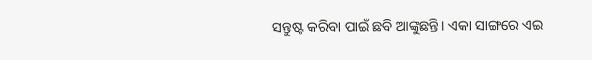ସନ୍ତୁଷ୍ଟ କରିବା ପାଇଁ ଛବି ଆଙ୍କୁଛନ୍ତି। ଏକା ସାଙ୍ଗରେ ଏଇ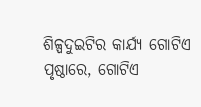ଶିଳ୍ପଦୁଇଟିର କାର୍ଯ୍ୟ ଗୋଟିଏ ପୃଷ୍ଠାରେ, ଗୋଟିଏ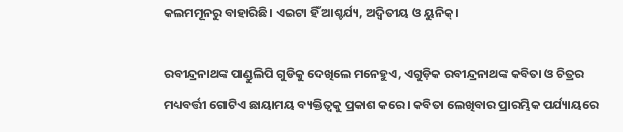କଲମମୂନରୁ ବାହାରିଛି। ଏଇଟା ହିଁ ଆଶ୍ଚର୍ଯ୍ୟ, ଅଦ୍ୱିତୀୟ ଓ ୟୁନିକ୍।

ରବୀନ୍ଦ୍ରନାଥଙ୍କ ପାଣ୍ଡୁଲିପି ଗୁଡିକୁ ଦେଖିଲେ ମନେହୁଏ, ଏଗୁଡ଼ିକ ରବୀନ୍ଦ୍ରନାଥଙ୍କ କବିତା ଓ ଚିତ୍ରର ମଧ୍ୟବର୍ତ୍ତୀ ଗୋଟିଏ ଛାୟାମୟ ବ୍ୟକ୍ତିତ୍ଵକୁ ପ୍ରକାଶ କରେ। କବିତା ଲେଖିବାର ପ୍ରାରମ୍ଭିକ ପର୍ଯ୍ୟାୟରେ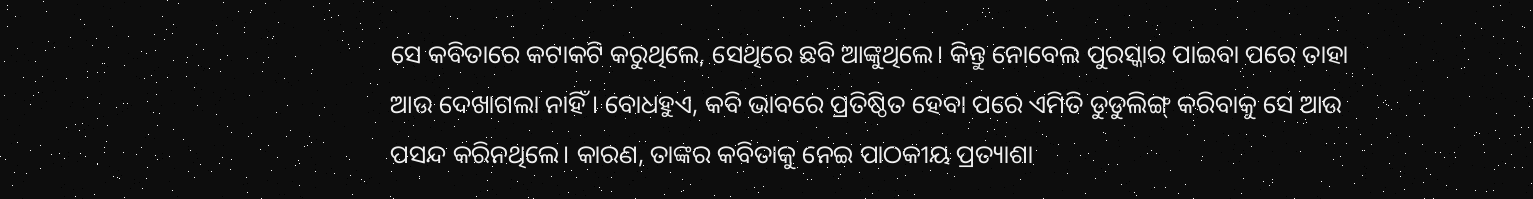ସେ କବିତାରେ କଟାକଟି କରୁଥିଲେ, ସେଥିରେ ଛବି ଆଙ୍କୁଥିଲେ। କିନ୍ତୁ ନୋବେଲ ପୁରସ୍କାର ପାଇବା ପରେ ତାହା ଆଉ ଦେଖାଗଲା ନାହିଁ। ବୋଧହୁଏ, କବି ଭାବରେ ପ୍ରତିଷ୍ଠିତ ହେବା ପରେ ଏମିତି ଡୁଡୁଲିଙ୍ଗ୍ କରିବାକୁ ସେ ଆଉ ପସନ୍ଦ କରିନଥିଲେ। କାରଣ, ତାଙ୍କର କବିତାକୁ ନେଇ ପାଠକୀୟ ପ୍ରତ୍ୟାଶା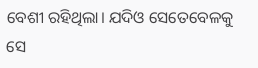ବେଶୀ ରହିଥିଲା। ଯଦିଓ ସେତେବେଳକୁ ସେ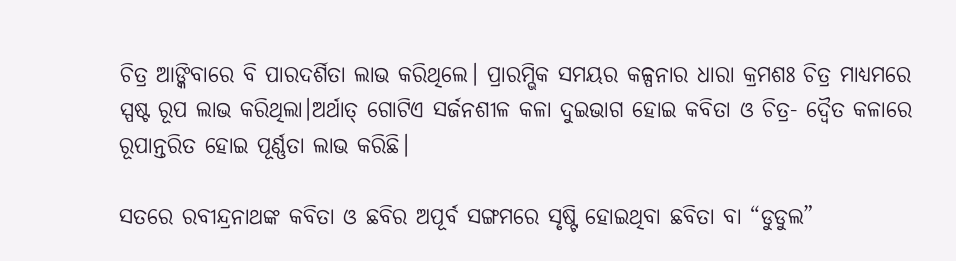ଚିତ୍ର ଆଙ୍କିବାରେ ବି ପାରଦର୍ଶିତା ଲାଭ କରିଥିଲେ। ପ୍ରାରମ୍ଭିକ ସମୟର କଳ୍ପନାର ଧାରା କ୍ରମଶଃ ଚିତ୍ର ମାଧ୍ୟମରେ ସ୍ପଷ୍ଟ ରୂପ ଲାଭ କରିଥିଲା।ଅର୍ଥାତ୍ ଗୋଟିଏ ସର୍ଜନଶୀଳ କଳା ଦୁଇଭାଗ ହୋଇ କବିତା ଓ ଚିତ୍ର- ଦ୍ବୈତ କଳାରେ ରୂପାନ୍ତରିତ ହୋଇ ପୂର୍ଣ୍ଣତା ଲାଭ କରିଛି।

ସତରେ ରବୀନ୍ଦ୍ରନାଥଙ୍କ କବିତା ଓ ଛବିର ଅପୂର୍ବ ସଙ୍ଗମରେ ସୃଷ୍ଟି ହୋଇଥିବା ଛବିତା ବା “ଡୁଡୁଲ”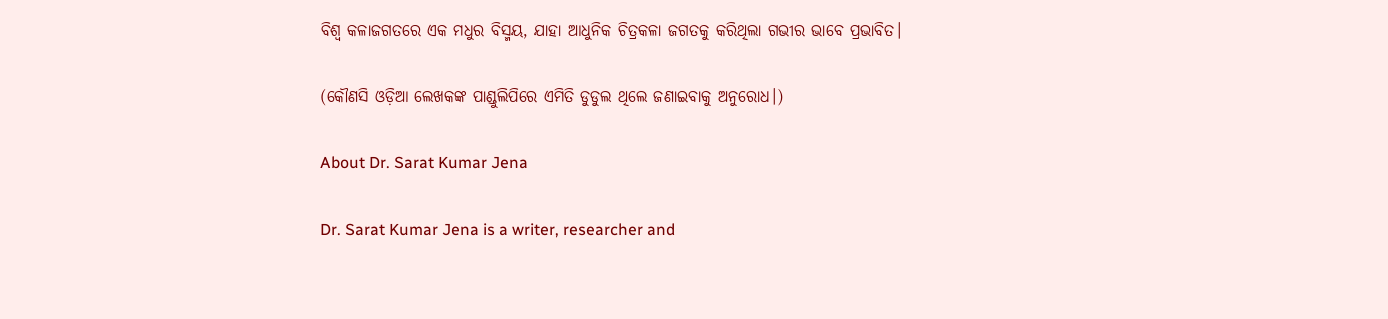ବିଶ୍ଵ କଳାଜଗତରେ ଏକ ମଧୁର ବିସ୍ମୟ, ଯାହା ଆଧୁନିକ ଚିତ୍ରକଳା ଜଗତକୁ କରିଥିଲା ଗଭୀର ଭାବେ ପ୍ରଭାବିତ।

(କୌଣସି ଓଡ଼ିଆ ଲେଖକଙ୍କ ପାଣ୍ଡୁଲିପିରେ ଏମିତି ଡୁଡୁଲ ଥିଲେ ଜଣାଇବାକୁ ଅନୁରୋଧ।)

About Dr. Sarat Kumar Jena

Dr. Sarat Kumar Jena is a writer, researcher and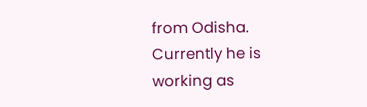from Odisha. Currently he is working as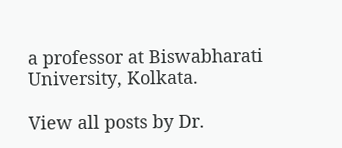a professor at Biswabharati University, Kolkata.

View all posts by Dr.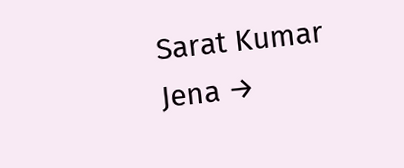Sarat Kumar Jena →